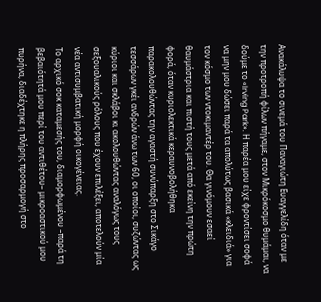Ανακάλυψα το σινεμά του Παναγιώτη Ευαγγελίδη όταν με την προτροπή φίλων πήγαμε, στον Μικρόκοσμο θυμάμαι, να δούμε το «Irving Park». Η παρέα μου είχε φροντίσει σοφά να μην μου δώσει παρά τα απολύτως βασικά «κλειδιά» για τον κόσμο των ντοκιμαντέρ του. Θα γινόμουν εσαεί θαυμάστρια και πιστή τους μετά από εκείνη την πρώτη φορά, όταν κυριολεκτικά κεραυνοβολήθηκα παρακολουθώντας την αγαστή συνύπαρξη στο Σικάγο τεσσάρων γκέι ανδρών άνω των 60, οι οποίοι, συζώντας ως κύριοι και σκλάβοι κι ακολουθώντας αναλόγως τους σεξουαλικούς ρόλους που έχουν επιλέξει, αποτελούν μία νέα αντισυμβατική μορφή οικογένειας.
Το αρχικό σοκ καταμεσής του, διαμορφωμένου –παρά τη βεβαιότητά μου περί του αντιθέτου– μικροαστικού μου πυρήνα, διαδέχτηκε η πλήρης προσαρμογή στο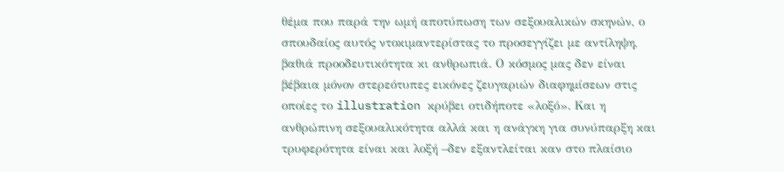θέμα που παρά την ωμή αποτύπωση των σεξουαλικών σκηνών, ο σπουδαίος αυτός ντοκιμαντερίστας το προσεγγίζει με αντίληψη, βαθιά προοδευτικότητα κι ανθρωπιά. Ο κόσμος μας δεν είναι βέβαια μόνον στερεότυπες εικόνες ζευγαριών διαφημίσεων στις οποίες το illustration κρύβει οτιδήποτε «λοξό». Και η ανθρώπινη σεξουαλικότητα αλλά και η ανάγκη για συνύπαρξη και τρυφερότητα είναι και λοξή –δεν εξαντλείται καν στο πλαίσιο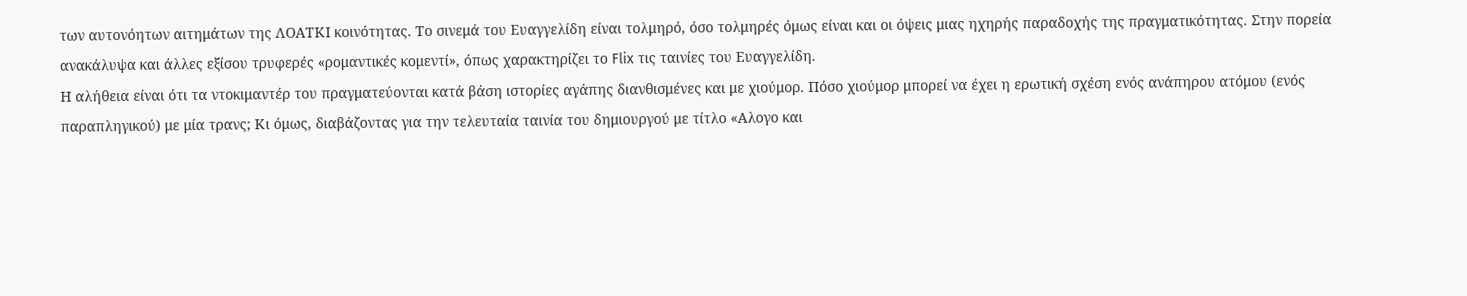των αυτονόητων αιτημάτων της ΛΟΑΤΚΙ κοινότητας. Το σινεμά του Ευαγγελίδη είναι τολμηρό, όσο τολμηρές όμως είναι και οι όψεις μιας ηχηρής παραδοχής της πραγματικότητας. Στην πορεία ανακάλυψα και άλλες εξίσου τρυφερές «ρομαντικές κομεντί», όπως χαρακτηρίζει το Flix τις ταινίες του Ευαγγελίδη.
Η αλήθεια είναι ότι τα ντοκιμαντέρ του πραγματεύονται κατά βάση ιστορίες αγάπης διανθισμένες και με χιούμορ. Πόσο χιούμορ μπορεί να έχει η ερωτική σχέση ενός ανάπηρου ατόμου (ενός παραπληγικού) με μία τρανς; Κι όμως, διαβάζοντας για την τελευταία ταινία του δημιουργού με τίτλο «Αλογο και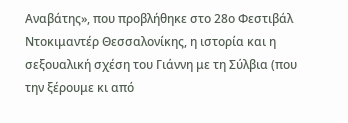Αναβάτης», που προβλήθηκε στο 28ο Φεστιβάλ Ντοκιμαντέρ Θεσσαλονίκης, η ιστορία και η σεξουαλική σχέση του Γιάννη με τη Σύλβια (που την ξέρουμε κι από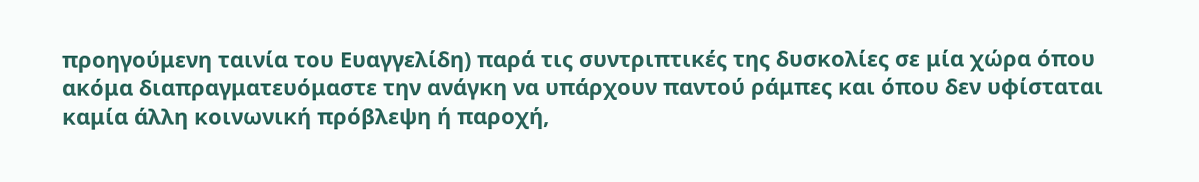προηγούμενη ταινία του Ευαγγελίδη) παρά τις συντριπτικές της δυσκολίες σε μία χώρα όπου ακόμα διαπραγματευόμαστε την ανάγκη να υπάρχουν παντού ράμπες και όπου δεν υφίσταται καμία άλλη κοινωνική πρόβλεψη ή παροχή,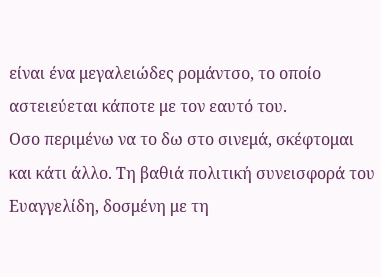είναι ένα μεγαλειώδες ρομάντσο, το οποίο αστειεύεται κάποτε με τον εαυτό του.
Οσο περιμένω να το δω στο σινεμά, σκέφτομαι και κάτι άλλο. Τη βαθιά πολιτική συνεισφορά του Ευαγγελίδη, δοσμένη με τη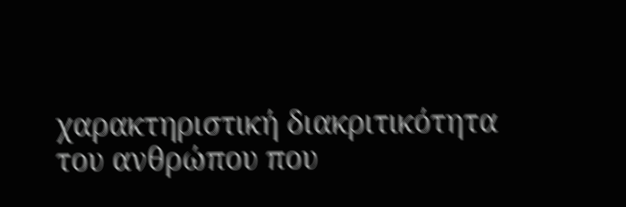χαρακτηριστική διακριτικότητα του ανθρώπου που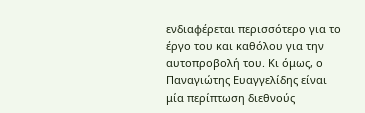ενδιαφέρεται περισσότερο για το έργο του και καθόλου για την αυτοπροβολή του. Κι όμως, ο Παναγιώτης Ευαγγελίδης είναι μία περίπτωση διεθνούς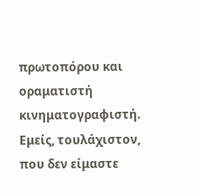πρωτοπόρου και οραματιστή κινηματογραφιστή. Εμείς, τουλάχιστον, που δεν είμαστε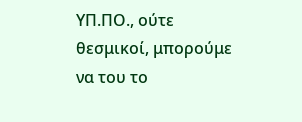ΥΠ.ΠΟ., ούτε θεσμικοί, μπορούμε να του το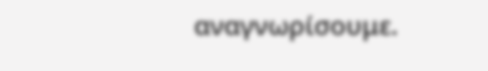αναγνωρίσουμε.